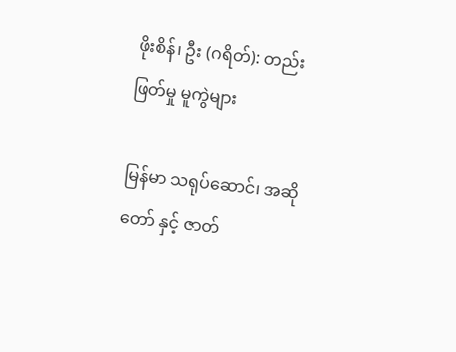ဖိုးစိန်၊ ဦး (ဂရိတ်): တည်းဖြတ်မှု မူကွဲများ

မြန်မာ သရုပ်ဆောင်၊ အဆိုတော် နှင့် ဇာတ်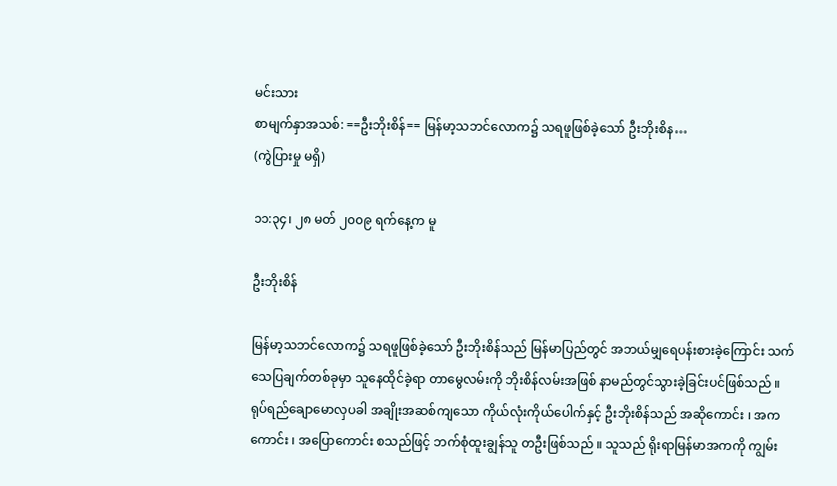မင်းသား
စာမျက်နှာအသစ်: ==ဦးဘိုးစိန်== မြန်မာ့သဘင်လောက၌ သရဖူဖြစ်ခဲ့သော် ဦးဘိုးစိန…
(ကွဲပြားမှု မရှိ)

၁၁:၃၄၊ ၂၈ မတ် ၂၀၀၉ ရက်နေ့က မူ

ဦးဘိုးစိန်

မြန်မာ့သဘင်လောက၌ သရဖူဖြစ်ခဲ့သော် ဦးဘိုးစိန်သည် မြန်မာပြည်တွင် အဘယ်မျှရေပန်းစားခဲ့ကြောင်း သက်သေပြချက်တစ်ခုမှာ သူနေထိုင်ခဲ့ရာ တာမွေလမ်းကို ဘိုးစိန်လမ်းအဖြစ် နာမည်တွင်သွားခဲ့ခြင်းပင်ဖြစ်သည် ။ ရုပ်ရည်ချောမောလှပခါ အချိုးအဆစ်ကျသော ကိုယ်လုံးကိုယ်ပေါက်နှင့် ဦးဘိုးစိန်သည် အဆိုကောင်း ၊ အကကောင်း ၊ အပြောကောင်း စသည်ဖြင့် ဘက်စုံထူးချွန်သူ တဦးဖြစ်သည် ။ သူသည် ရိုးရာမြန်မာအကကို ကျွမ်း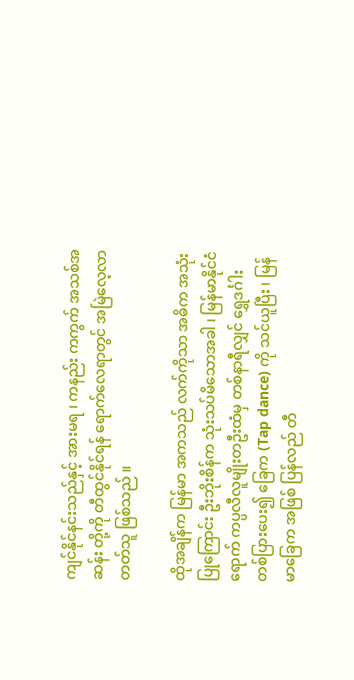ကျင်နိုင်နင်းသည်နှင့် အားမရ ၊ ကနည်း ကကွက် အသစ်အဆန်း တို့ကို တီထွင်နိုင်ရန် ရောက်လေရာတွင် အမြဲလေ့လာတတ်သူ ဖြစ်သည် ။

ထိုအချိန်က မြန်မာ အကသည် လက်ကိုသာ အဓိက အသုံးပြုကြောင်း ဦးဘိုးစိန်က သုံးသပ်မိသောအခါ ၊ မြန်မာနိုင်ငံရောက် ကပ္ပလီလူမျိုးတဦးထံမှ တစ်နာရီလျှင် ရွှေဒင်္ဂါး တစ်ပြားပေး၍ ခြေက (Tap dance) ကို သင်ယူပြီး ၊ မြန်မာခြေက အဖြစ် ပြန်လည် တီ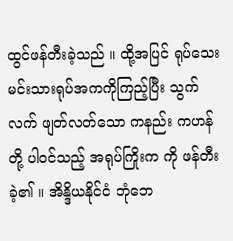ထွင်ဖန်တီးခဲ့သည် ။ ထို့အပြင် ရုပ်သေးမင်းသားရုပ်အကကိုကြည့်ပြီး သွက်လက် ဖျတ်လတ်သော ကနည်း ကဟန်တို့ ပါဝင်သည့် အရုပ်ကြိုးက ကို ဖန်တီးခဲ့၏ ။ အိန္ဒိယနိုင်ငံ ဘုံဘေ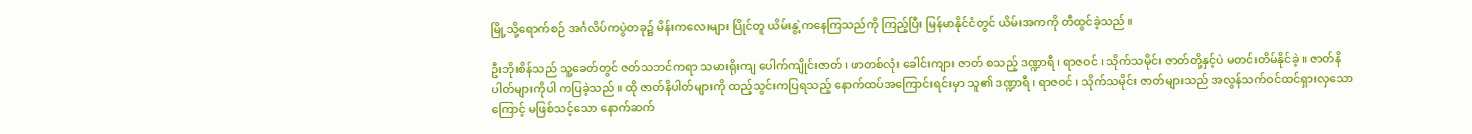မြို့သို့ရောက်စဉ် အင်္ဂလိပ်ကပွဲတခု၌ မိန်းကလေးများ ပြိုင်တူ ယိမ်းနွဲ့ကနေကြသည်ကို ကြည့်ပြီး မြန်မာနိုင်ငံတွင် ယိမ်းအကကို တီထွင်ခဲ့သည် ။

ဦးဘိုးစိန်သည် သူ့ခေတ်တွင် ဇတ်သဘင်ကရာ သမားရိုးကျ ပေါက်ကျိုင်းဇာတ် ၊ ဖာတစ်လုံး ခေါင်းကျား ဇာတ် စသည့် ဒဏ္ဍာရီ ၊ ရာဇဝင် ၊ သိုက်သမိုင်း ဇာတ်တို့နှင့်ပဲ မတင်းတိမ်နိုင်ခဲ့ ။ ဇာတ်နိပါတ်များကိုပါ ကပြခဲ့သည် ။ ထို ဇာတ်နိပါတ်များကို ထည့်သွင်းကပြရသည့် နောက်ထပ်အကြောင်းရင်းမှာ သူ၏ ဒဏ္ဍာရီ ၊ ရာဇဝင် ၊ သိုက်သမိုင်း ဇာတ်များသည် အလွန်သက်ဝင်ထင်ရှားလှသောကြောင့် မဖြစ်သင့်သော နောက်ဆက်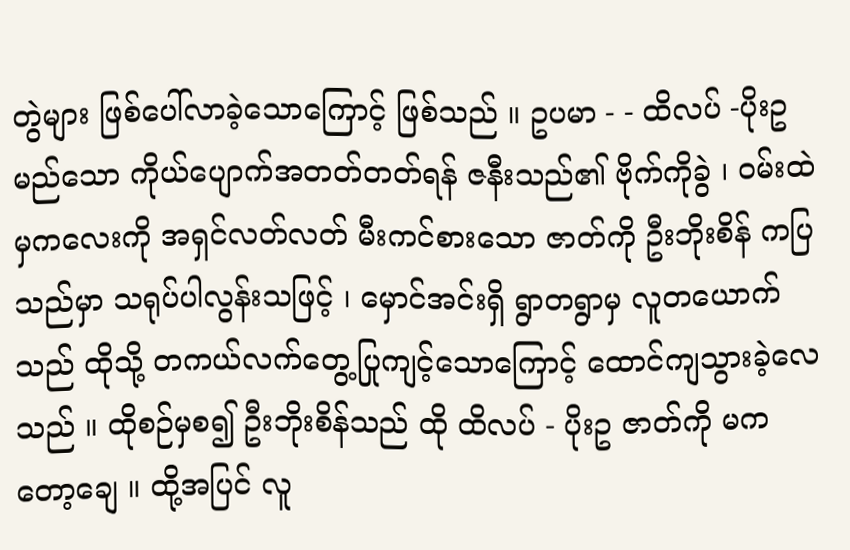တွဲများ ဖြစ်ပေါ်လာခဲ့သောကြောင့် ဖြစ်သည် ။ ဥပမာ - - ထိလပ် -ပိုးဥ မည်သော ကိုယ်ပျောက်အတတ်တတ်ရန် ဇနီးသည်၏ ဗိုက်ကိုခွဲ ၊ ဝမ်းထဲမှကလေးကို အရှင်လတ်လတ် မီးကင်စားသော ဇာတ်ကို ဦးဘိုးစိန် ကပြသည်မှာ သရုပ်ပါလွန်းသဖြင့် ၊ မှောင်အင်းရှိ ရွာတရွာမှ လူတယောက်သည် ထိုသို့ တကယ်လက်တွေ့ပြုကျင့်သောကြောင့် ထောင်ကျသွားခဲ့လေသည် ။ ထိုစဉ်မှစ၍ ဦးဘိုးစိန်သည် ထို ထိလပ် - ပိုးဥ ဇာတ်ကို မကတော့ချေ ။ ထို့အပြင် လူ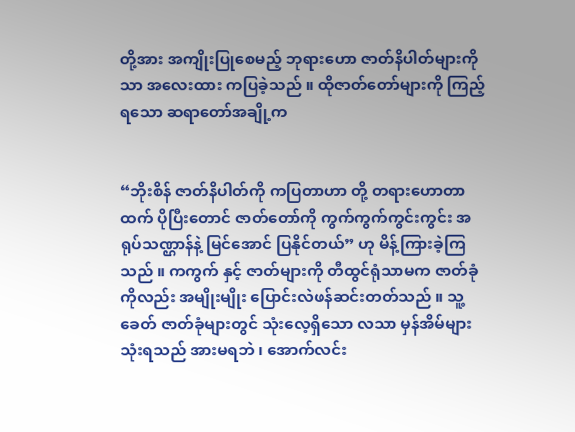တို့အား အကျိုးပြုစေမည့် ဘုရားဟော ဇာတ်နိပါတ်များကိုသာ အလေးထား ကပြခဲ့သည် ။ ထိုဇာတ်တော်များကို ကြည့်ရသော ဆရာတော်အချို့က


“ဘိုးစိန် ဇာတ်နိပါတ်ကို ကပြတာဟာ တို့ တရားဟောတာထက် ပိုပြီးတောင် ဇာတ်တော်ကို ကွက်ကွက်ကွင်းကွင်း အရုပ်သဏ္ဌာန်နဲ့ မြင်အောင် ပြနိုင်တယ်” ဟု မိန့်ကြားခဲ့ကြသည် ။ ကကွက် နှင့် ဇာတ်များကို တီထွင်ရုံသာမက ဇာတ်ခုံကိုလည်း အမျိုးမျိုး ပြောင်းလဲဖန်ဆင်းတတ်သည် ။ သူ့ခေတ် ဇာတ်ခုံများတွင် သုံးလေ့ရှိသော လသာ မှန်အိမ်များသုံးရသည် အားမရဘဲ ၊ အောက်လင်း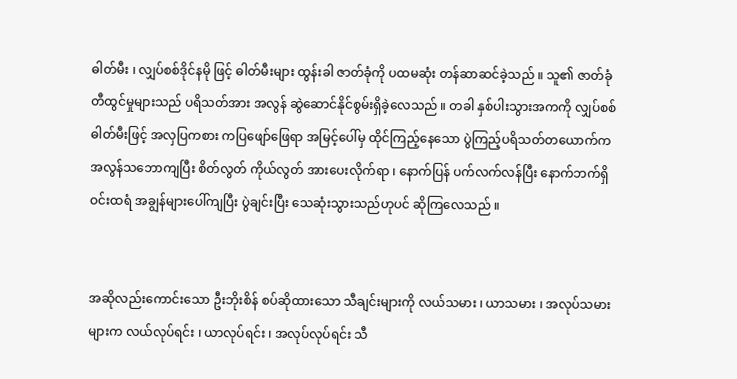ဓါတ်မီး ၊ လျှပ်စစ်ဒိုင်နမို ဖြင့် ဓါတ်မီးများ ထွန်းခါ ဇာတ်ခုံကို ပထမဆုံး တန်ဆာဆင်ခဲ့သည် ။ သူ၏ ဇာတ်ခုံ တီထွင်မှုများသည် ပရိသတ်အား အလွန် ဆွဲဆောင်နိုင်စွမ်းရှိခဲ့လေသည် ။ တခါ နှစ်ပါးသွားအကကို လျှပ်စစ်ဓါတ်မီးဖြင့် အလှပြကစား ကပြဖျော်ဖြေရာ အမြင့်ပေါ်မှ ထိုင်ကြည့်နေသော ပွဲကြည့်ပရိသတ်တယောက်က အလွန်သဘောကျပြီး စိတ်လွတ် ကိုယ်လွတ် အားပေးလိုက်ရာ ၊ နောက်ပြန် ပက်လက်လန်ပြီး နောက်ဘက်ရှိ ဝင်းထရံ အချွန်များပေါ်ကျပြီး ပွဲချင်းပြီး သေဆုံးသွားသည်ဟုပင် ဆိုကြလေသည် ။


အဆိုလည်းကောင်းသော ဦးဘိုးစိန် စပ်ဆိုထားသော သီချင်းများကို လယ်သမား ၊ ယာသမား ၊ အလုပ်သမားများက လယ်လုပ်ရင်း ၊ ယာလုပ်ရင်း ၊ အလုပ်လုပ်ရင်း သီ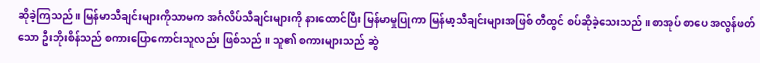ဆိုခဲ့ကြသည် ။ မြန်မာသီချင်းများကိုသာမက အင်္ဂလိပ်သီချင်းများကို နားထောင်ပြီး မြန်မာမှုပြုကာ မြန်မာ့သီချင်းများအဖြစ် တီထွင် စပ်ဆိုခဲ့သေးသည် ။ စာအုပ် စာပေ အလွန်ဖတ်သော ဦးဘိုးစိန်သည် စကားပြောကောင်းသူလည်း ဖြစ်သည် ။ သူ၏ စကားများသည် ဆွဲ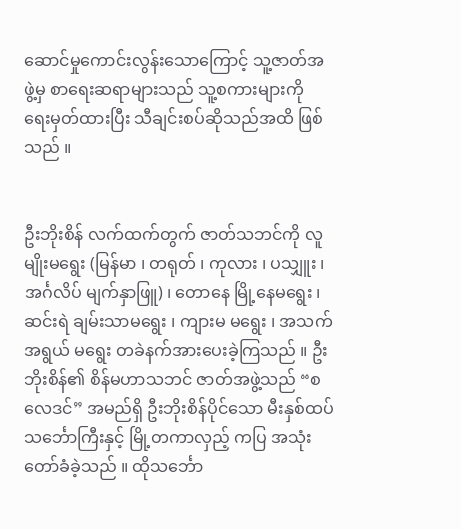ဆောင်မှုကောင်းလွန်းသောကြောင့် သူ့ဇာတ်အဖွဲ့မှ စာရေးဆရာများသည် သူ့စကားများကို ရေးမှတ်ထားပြီး သီချင်းစပ်ဆိုသည်အထိ ဖြစ်သည် ။


ဦးဘိုးစိန် လက်ထက်တွက် ဇာတ်သဘင်ကို လူမျိုးမရွေး (မြန်မာ ၊ တရုတ် ၊ ကုလား ၊ ပသျှူး ၊ အင်္ဂလိပ် မျက်နှာဖြူ) ၊ တောနေ မြို့နေမရွေး ၊ ဆင်းရဲ ချမ်းသာမရွေး ၊ ကျားမ မရွေး ၊ အသက်အရွယ် မရွေး တခဲနက်အားပေးခဲ့ကြသည် ။ ဦးဘိုးစိန်၏ စိန်မဟာသဘင် ဇာတ်အဖွဲ့သည် “စလေဒင်” အမည်ရှိ ဦးဘိုးစိန်ပိုင်သော မီးနှစ်ထပ်သင်္ဘောကြီးနှင့် မြို့တကာလှည့် ကပြ အသုံးတော်ခံခဲ့သည် ။ ထိုသင်္ဘော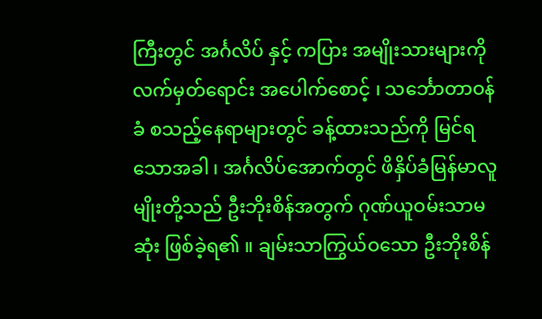ကြီးတွင် အင်္ဂလိပ် နှင့် ကပြား အမျိုးသားများကို လက်မှတ်ရောင်း အပေါက်စောင့် ၊ သင်္ဘောတာဝန်ခံ စသည့်နေရာများတွင် ခန့်ထားသည်ကို မြင်ရသောအခါ ၊ အင်္ဂလိပ်အောက်တွင် ဖိနှိပ်ခံမြန်မာလူမျိုးတို့သည် ဦးဘိုးစိန်အတွက် ဂုဏ်ယူဝမ်းသာမဆုံး ဖြစ်ခဲ့ရ၏ ။ ချမ်းသာကြွယ်ဝသော ဦးဘိုးစိန်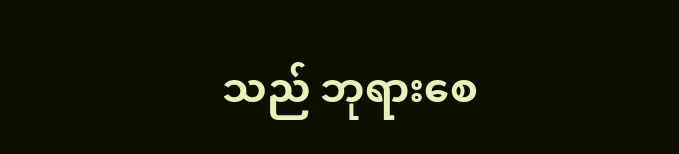သည် ဘုရားစေ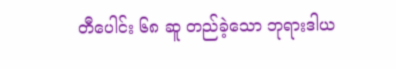တီပေါင်း ၆၈ ဆူ တည်ခဲ့သော ဘုရားဒါယ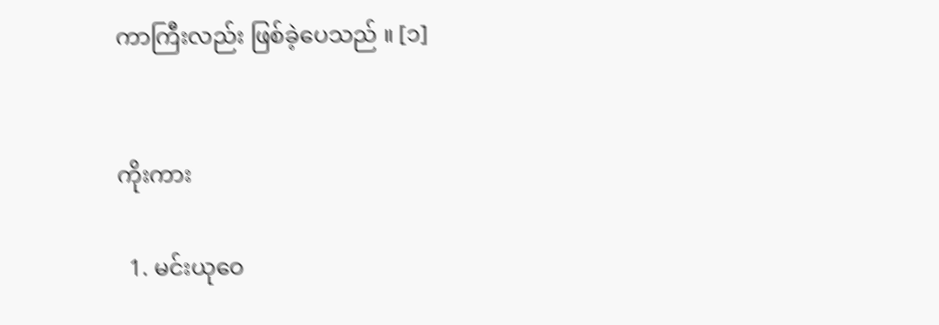ကာကြီးလည်း ဖြစ်ခဲ့ပေသည် ။ [၁]


ကိုးကား

  1. မင်းယုဝေ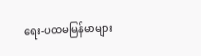ရေး-ပထမမြန်မာများ